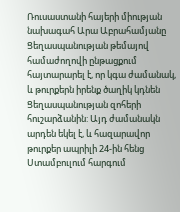Ռուսաստանի հայերի միության նախագահ Արա Աբրահամյանը Ցեղասպանության թեմայով համաժողովի ընթացքում հայտարարել է, որ կգա ժամանակ, և թուրքերն իրենք ծաղիկ կդնեն Ցեղասպանության զոհերի հուշարձանին: Այդ ժամանակն արդեն եկել է, և հազարավոր թուրքեր ապրիլի 24-ին հենց Ստամբուլում հարգում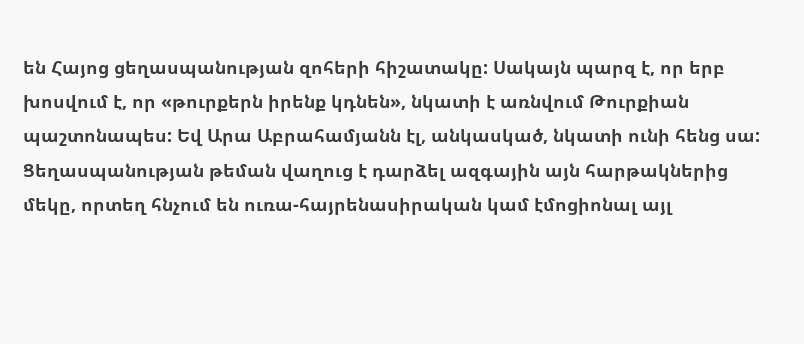են Հայոց ցեղասպանության զոհերի հիշատակը: Սակայն պարզ է, որ երբ խոսվում է, որ «թուրքերն իրենք կդնեն», նկատի է առնվում Թուրքիան պաշտոնապես: Եվ Արա Աբրահամյանն էլ, անկասկած, նկատի ունի հենց սա:
Ցեղասպանության թեման վաղուց է դարձել ազգային այն հարթակներից մեկը, որտեղ հնչում են ուռա-հայրենասիրական կամ էմոցիոնալ այլ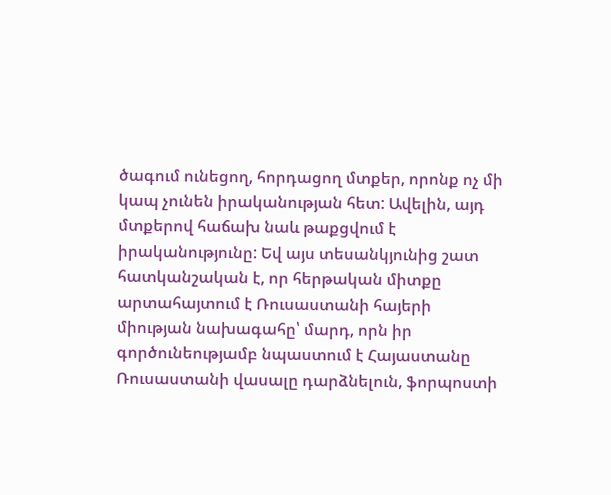ծագում ունեցող, հորդացող մտքեր, որոնք ոչ մի կապ չունեն իրականության հետ: Ավելին, այդ մտքերով հաճախ նաև թաքցվում է իրականությունը: Եվ այս տեսանկյունից շատ հատկանշական է, որ հերթական միտքը արտահայտում է Ռուսաստանի հայերի միության նախագահը՝ մարդ, որն իր գործունեությամբ նպաստում է Հայաստանը Ռուսաստանի վասալը դարձնելուն, ֆորպոստի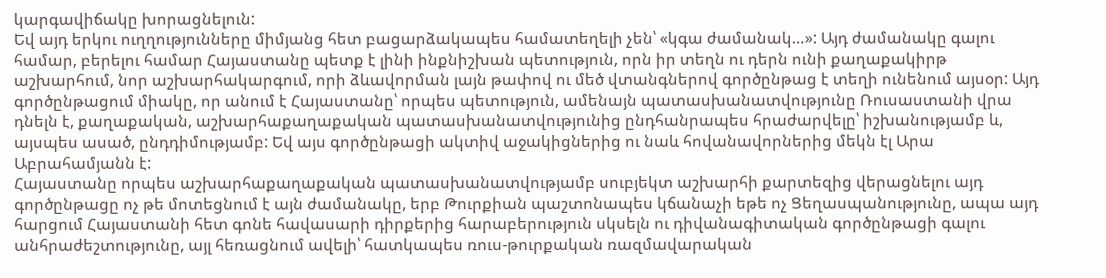կարգավիճակը խորացնելուն:
Եվ այդ երկու ուղղությունները միմյանց հետ բացարձակապես համատեղելի չեն՝ «կգա ժամանակ…»: Այդ ժամանակը գալու համար, բերելու համար Հայաստանը պետք է լինի ինքնիշխան պետություն, որն իր տեղն ու դերն ունի քաղաքակիրթ աշխարհում, նոր աշխարհակարգում, որի ձևավորման լայն թափով ու մեծ վտանգներով գործընթաց է տեղի ունենում այսօր: Այդ գործընթացում միակը, որ անում է Հայաստանը՝ որպես պետություն, ամենայն պատասխանատվությունը Ռուսաստանի վրա դնելն է, քաղաքական, աշխարհաքաղաքական պատասխանատվությունից ընդհանրապես հրաժարվելը՝ իշխանությամբ և, այսպես ասած, ընդդիմությամբ: Եվ այս գործընթացի ակտիվ աջակիցներից ու նաև հովանավորներից մեկն էլ Արա Աբրահամյանն է:
Հայաստանը որպես աշխարհաքաղաքական պատասխանատվությամբ սուբյեկտ աշխարհի քարտեզից վերացնելու այդ գործընթացը ոչ թե մոտեցնում է այն ժամանակը, երբ Թուրքիան պաշտոնապես կճանաչի եթե ոչ Ցեղասպանությունը, ապա այդ հարցում Հայաստանի հետ գոնե հավասարի դիրքերից հարաբերություն սկսելն ու դիվանագիտական գործընթացի գալու անհրաժեշտությունը, այլ հեռացնում ավելի՝ հատկապես ռուս-թուրքական ռազմավարական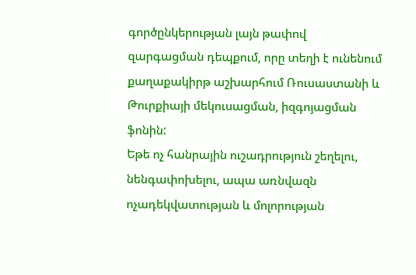գործընկերության լայն թափով զարգացման դեպքում, որը տեղի է ունենում քաղաքակիրթ աշխարհում Ռուսաստանի և Թուրքիայի մեկուսացման, իզգոյացման ֆոնին:
Եթե ոչ հանրային ուշադրություն շեղելու, նենգափոխելու, ապա առնվազն ոչադեկվատության և մոլորության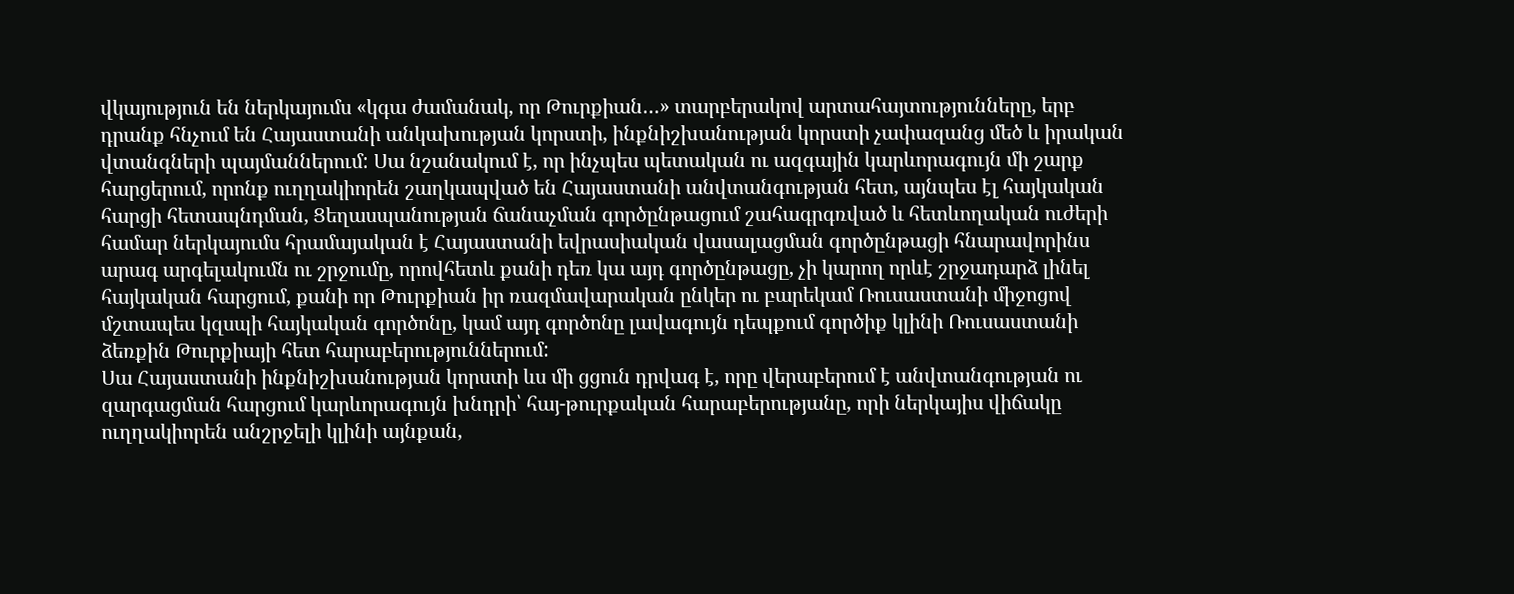վկայություն են ներկայումս «կգա ժամանակ, որ Թուրքիան…» տարբերակով արտահայտությունները, երբ դրանք հնչում են Հայաստանի անկախության կորստի, ինքնիշխանության կորստի չափազանց մեծ և իրական վտանգների պայմաններում: Սա նշանակում է, որ ինչպես պետական ու ազգային կարևորագույն մի շարք հարցերում, որոնք ուղղակիորեն շաղկապված են Հայաստանի անվտանգության հետ, այնպես էլ հայկական հարցի հետապնդման, Ցեղասպանության ճանաչման գործընթացում շահագրգռված և հետևողական ուժերի համար ներկայումս հրամայական է Հայաստանի եվրասիական վասալացման գործընթացի հնարավորինս արագ արգելակումն ու շրջումը, որովհետև քանի դեռ կա այդ գործընթացը, չի կարող որևէ շրջադարձ լինել հայկական հարցում, քանի որ Թուրքիան իր ռազմավարական ընկեր ու բարեկամ Ռուսաստանի միջոցով մշտապես կզսպի հայկական գործոնը, կամ այդ գործոնը լավագույն դեպքում գործիք կլինի Ռուսաստանի ձեռքին Թուրքիայի հետ հարաբերություններում:
Սա Հայաստանի ինքնիշխանության կորստի ևս մի ցցուն դրվագ է, որը վերաբերում է անվտանգության ու զարգացման հարցում կարևորագույն խնդրի՝ հայ-թուրքական հարաբերությանը, որի ներկայիս վիճակը ուղղակիորեն անշրջելի կլինի այնքան,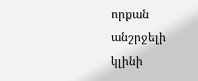որքան անշրջելի կլինի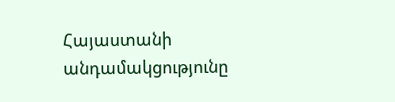Հայաստանի անդամակցությունը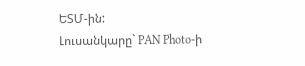ԵՏՄ-ին:
Լուսանկարը` PAN Photo-ի